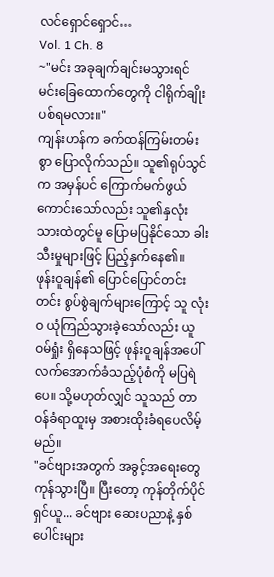လင်ရှောင်ရှောင်…
Vol. 1 Ch. 8
~"မင်း အခုချက်ချင်းမသွားရင် မင်းခြေထောက်တွေကို ငါရိုက်ချိုးပစ်ရမလား။"
ကျန်းဟန်က ခက်ထန်ကြမ်းတမ်းစွာ ပြောလိုက်သည်။ သူ၏ရုပ်သွင်က အမှန်ပင် ကြောက်မက်ဖွယ်
ကောင်းသော်လည်း သူ၏နှလုံးသားထဲတွင်မူ ပြောမပြနိုင်သော ခါးသီးမှုများဖြင့် ပြည့်နှက်နေ၏။
ဖုန်းဝူချန်၏ ပြောင်ပြောင်တင်းတင်း စွပ်စွဲချက်များကြောင့် သူ လုံးဝ ယုံကြည်သွားခဲ့သော်လည်း ယူဝမ်ရှုံး ရှိနေသဖြင့် ဖုန်းဝူချန်အပေါ် လက်အောက်ခံသည့်ပုံစံကို မပြရဲပေ။ သို့မဟုတ်လျှင် သူသည် တာဝန်ခံရာထူးမှ အစားထိုးခံရပေလိမ့်မည်။
"ခင်ဗျားအတွက် အခွင့်အရေးတွေ ကုန်သွားပြီ။ ပြီးတော့ ကုန်တိုက်ပိုင်ရှင်ယူ... ခင်ဗျား ဆေးပညာနဲ့ နှစ်ပေါင်းများ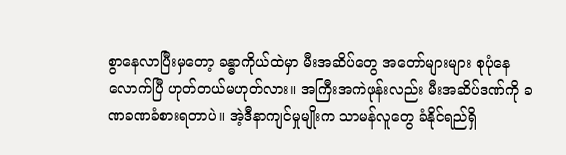စွာနေလာပြီးမှတော့ ခန္ဓာကိုယ်ထဲမှာ မီးအဆိပ်တွေ အတော်များများ စုပုံနေလောက်ပြီ ဟုတ်တယ်မဟုတ်လား။ အကြီးအကဲဖုန်းလည်း မီးအဆိပ်ဒဏ်ကို ခဏခဏခံစားရတာပဲ။ အဲ့ဒီနာကျင်မှုမျိုးက သာမန်လူတွေ ခံနိုင်ရည်ရှိ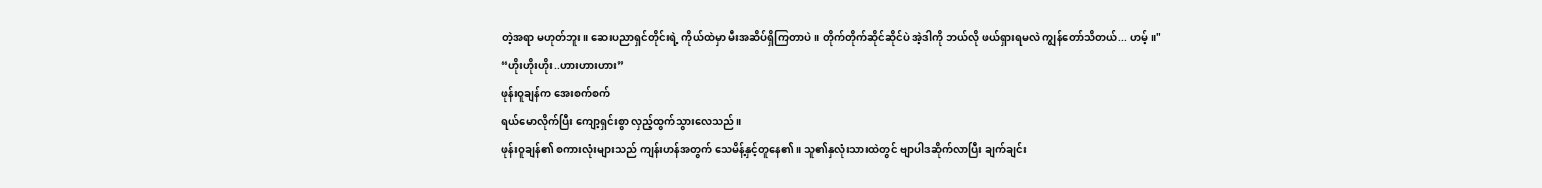တဲ့အရာ မဟုတ်ဘူး။ ဆေးပညာရှင်တိုင်းရဲ့ ကိုယ်ထဲမှာ မီးအဆိပ်ရှိကြတာပဲ။ တိုက်တိုက်ဆိုင်ဆိုင်ပဲ အဲ့ဒါကို ဘယ်လို ဖယ်ရှားရမလဲ ကျွန်တော်သိတယ်... ဟမ့်။"
“ဟိုးဟိုးဟိုး..ဟားဟားဟား”
ဖုန်းဝူချန်က အေးစက်စက်
ရယ်မောလိုက်ပြီး ကျော့ရှင်းစွာ လှည့်ထွက်သွားလေသည်။
ဖုန်းဝူချန်၏ စကားလုံးများသည် ကျန်းဟန်အတွက် သေမိန့်နှင့်တူနေ၏။ သူ၏နှလုံးသားထဲတွင် ဗျာပါဒဆိုက်လာပြီး ချက်ချင်း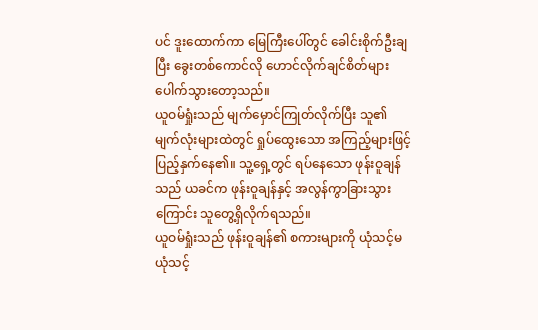ပင် ဒူးထောက်ကာ မြေကြီးပေါ်တွင် ခေါင်းစိုက်ဦးချပြီး ခွေးတစ်ကောင်လို ဟောင်လိုက်ချင်စိတ်များ ပေါက်သွားတော့သည်။
ယူဝမ်ရှုံးသည် မျက်မှောင်ကြုတ်လိုက်ပြီး သူ၏မျက်လုံးများထဲတွင် ရှုပ်ထွေးသော အကြည့်များဖြင့် ပြည့်နှက်နေ၏။ သူ့ရှေ့တွင် ရပ်နေသော ဖုန်းဝူချန်သည် ယခင်က ဖုန်းဝူချန်နှင့် အလွန်ကွာခြားသွားကြောင်း သူတွေ့ရှိလိုက်ရသည်။
ယူဝမ်ရှုံးသည် ဖုန်းဝူချန်၏ စကားများကို ယုံသင့်မယုံသင့်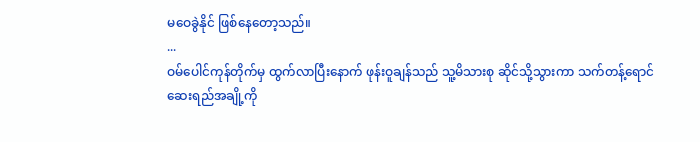မဝေခွဲနိုင် ဖြစ်နေတော့သည်။
...
ဝမ်ပေါင်ကုန်တိုက်မှ ထွက်လာပြီးနောက် ဖုန်းဝူချန်သည် သူ့မိသားစု ဆိုင်သို့သွားကာ သက်တန့်ရောင်
ဆေးရည်အချို့ကို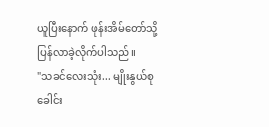ယူပြီးနောက် ဖုန်းအိမ်တော်သို့ ပြန်လာခဲ့လိုက်ပါသည်။
"သခင်လေးသုံး... မျိုးနွယ်စုခေါင်း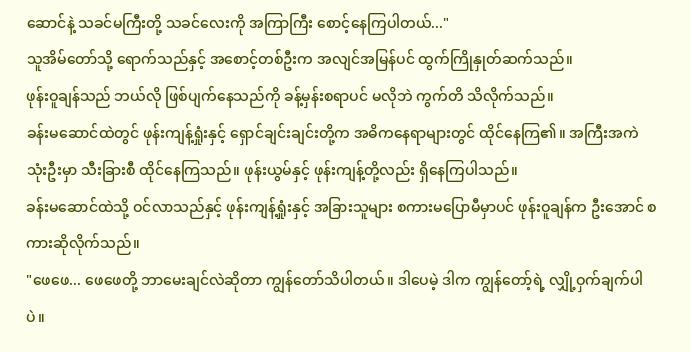ဆောင်နဲ့ သခင်မကြီးတို့ သခင်လေးကို အကြာကြီး စောင့်နေကြပါတယ်..."
သူအိမ်တော်သို့ ရောက်သည်နှင့် အစောင့်တစ်ဦးက အလျင်အမြန်ပင် ထွက်ကြိုနှုတ်ဆက်သည်။
ဖုန်းဝူချန်သည် ဘယ်လို ဖြစ်ပျက်နေသည်ကို ခန့်မှန်းစရာပင် မလိုဘဲ ကွက်တိ သိလိုက်သည်။
ခန်းမဆောင်ထဲတွင် ဖုန်းကျန့်ရှုံးနှင့် ရှောင်ချင်းချင်းတို့က အဓိကနေရာများတွင် ထိုင်နေကြ၏။ အကြီးအကဲသုံးဦးမှာ သီးခြားစီ ထိုင်နေကြသည်။ ဖုန်းယွမ်နှင့် ဖုန်းကျန့်တို့လည်း ရှိနေကြပါသည်။
ခန်းမဆောင်ထဲသို့ ဝင်လာသည်နှင့် ဖုန်းကျန့်ရှုံးနှင့် အခြားသူများ စကားမပြောမီမှာပင် ဖုန်းဝူချန်က ဦးအောင် စကားဆိုလိုက်သည်။
"ဖေဖေ... ဖေဖေတို့ ဘာမေးချင်လဲဆိုတာ ကျွန်တော်သိပါတယ်။ ဒါပေမဲ့ ဒါက ကျွန်တော့်ရဲ့ လျှို့ဝှက်ချက်ပါပဲ။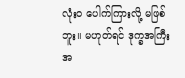လုံးဝ ပေါက်ကြားလို့ မဖြစ်ဘူး။ မဟုတ်ရင် ဒုက္ခအကြီးအ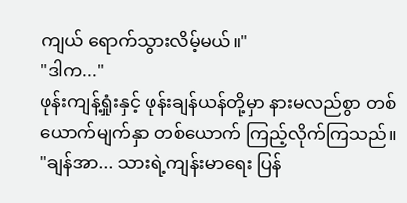ကျယ် ရောက်သွားလိမ့်မယ်။"
"ဒါက..."
ဖုန်းကျန့်ရှုံးနှင့် ဖုန်းချန်ယန်တို့မှာ နားမလည်စွာ တစ်ယောက်မျက်နှာ တစ်ယောက် ကြည့်လိုက်ကြသည်။
"ချန်အာ... သားရဲ့ကျန်းမာရေး ပြန်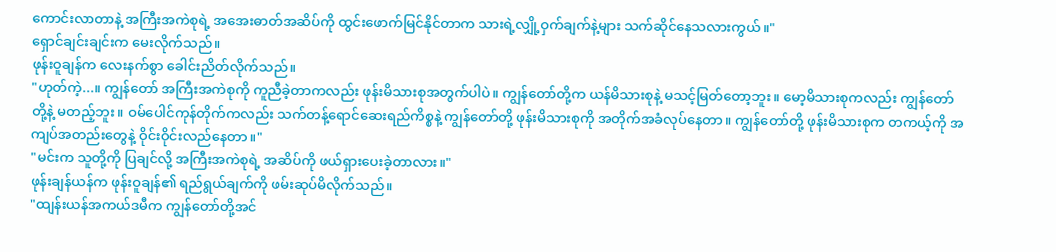ကောင်းလာတာနဲ့ အကြီးအကဲစုရဲ့ အအေးဓာတ်အဆိပ်ကို ထွင်းဖောက်မြင်နိုင်တာက သားရဲ့လျှို့ဝှက်ချက်နဲ့များ သက်ဆိုင်နေသလားကွယ်။"
ရှောင်ချင်းချင်းက မေးလိုက်သည်။
ဖုန်းဝူချန်က လေးနက်စွာ ခေါင်းညိတ်လိုက်သည်။
"ဟုတ်ကဲ့...။ ကျွန်တော် အကြီးအကဲစုကို ကူညီခဲ့တာကလည်း ဖုန်းမိသားစုအတွက်ပါပဲ။ ကျွန်တော်တို့က ယန်မိသားစုနဲ့ မသင့်မြတ်တော့ဘူး။ မော့မိသားစုကလည်း ကျွန်တော်တို့နဲ့ မတည့်ဘူး။ ဝမ်ပေါင်ကုန်တိုက်ကလည်း သက်တန့်ရောင်ဆေးရည်ကိစ္စနဲ့ ကျွန်တော်တို့ ဖုန်းမိသားစုကို အတိုက်အခံလုပ်နေတာ။ ကျွန်တော်တို့ ဖုန်းမိသားစုက တကယ့်ကို အကျပ်အတည်းတွေနဲ့ ဝိုင်းဝိုင်းလည်နေတာ။"
"မင်းက သူတို့ကို ပြချင်လို့ အကြီးအကဲစုရဲ့ အဆိပ်ကို ဖယ်ရှားပေးခဲ့တာလား။"
ဖုန်းချန်ယန်က ဖုန်းဝူချန်၏ ရည်ရွယ်ချက်ကို ဖမ်းဆုပ်မိလိုက်သည်။
"ထျန်းယန်အကယ်ဒမီက ကျွန်တော်တို့အင်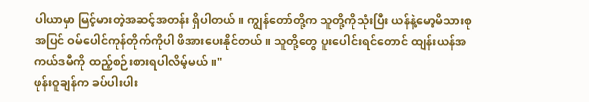ပါယာမှာ မြင့်မားတဲ့အဆင့်အတန်း ရှိပါတယ်။ ကျွန်တော်တို့က သူတို့ကိုသုံးပြီး ယန်နဲ့မော့မိသားစုအပြင် ဝမ်ပေါင်ကုန်တိုက်ကိုပါ ဖိအားပေးနိုင်တယ်။ သူတို့တွေ ပူးပေါင်းရင်တောင် ထျန်းယန်အကယ်ဒမီကို ထည့်စဉ်းစားရပါလိမ့်မယ်။"
ဖုန်းဝူချန်က ခပ်ပါးပါး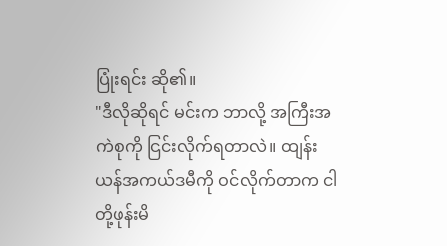ပြုံးရင်း ဆို၏။
"ဒီလိုဆိုရင် မင်းက ဘာလို့ အကြီးအကဲစုကို ငြင်းလိုက်ရတာလဲ။ ထျန်းယန်အကယ်ဒမီကို ဝင်လိုက်တာက ငါတို့ဖုန်းမိ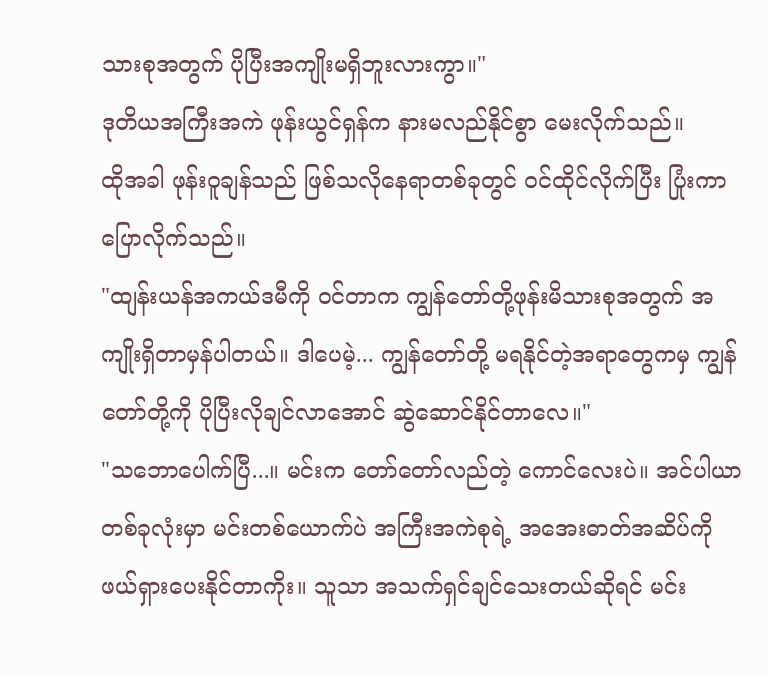သားစုအတွက် ပိုပြီးအကျိုးမရှိဘူးလားကွာ။"
ဒုတိယအကြီးအကဲ ဖုန်းယွင်ရှန်က နားမလည်နိုင်စွာ မေးလိုက်သည်။
ထိုအခါ ဖုန်းဝူချန်သည် ဖြစ်သလိုနေရာတစ်ခုတွင် ဝင်ထိုင်လိုက်ပြီး ပြုံးကာပြောလိုက်သည်။
"ထျန်းယန်အကယ်ဒမီကို ဝင်တာက ကျွန်တော်တို့ဖုန်းမိသားစုအတွက် အကျိုးရှိတာမှန်ပါတယ်။ ဒါပေမဲ့... ကျွန်တော်တို့ မရနိုင်တဲ့အရာတွေကမှ ကျွန်တော်တို့ကို ပိုပြီးလိုချင်လာအောင် ဆွဲဆောင်နိုင်တာလေ။"
"သဘောပေါက်ပြီ...။ မင်းက တော်တော်လည်တဲ့ ကောင်လေးပဲ။ အင်ပါယာတစ်ခုလုံးမှာ မင်းတစ်ယောက်ပဲ အကြီးအကဲစုရဲ့ အအေးဓာတ်အဆိပ်ကို ဖယ်ရှားပေးနိုင်တာကိုး။ သူသာ အသက်ရှင်ချင်သေးတယ်ဆိုရင် မင်း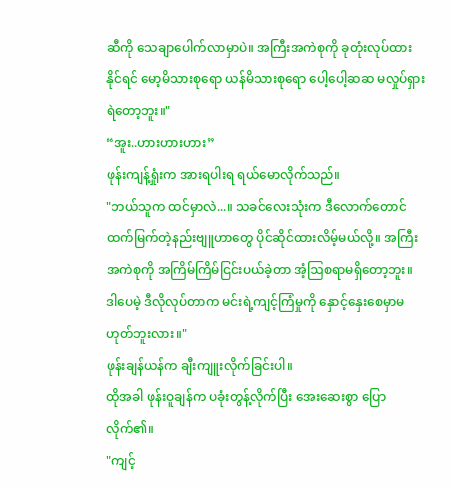ဆီကို သေချာပေါက်လာမှာပဲ။ အကြီးအကဲစုကို ခုတုံးလုပ်ထားနိုင်ရင် မော့မိသားစုရော ယန်မိသားစုရော ပေါ့ပေါ့ဆဆ မလှုပ်ရှားရဲတော့ဘူး။"
“အူး..ဟားဟားဟား”
ဖုန်းကျန့်ရှုံးက အားရပါးရ ရယ်မောလိုက်သည်။
"ဘယ်သူက ထင်မှာလဲ...။ သခင်လေးသုံးက ဒီလောက်တောင် ထက်မြက်တဲ့နည်းဗျူဟာတွေ ပိုင်ဆိုင်ထားလိမ့်မယ်လို့။ အကြီးအကဲစုကို အကြိမ်ကြိမ်ငြင်းပယ်ခဲ့တာ အံ့ဩစရာမရှိတော့ဘူး။ ဒါပေမဲ့ ဒီလိုလုပ်တာက မင်းရဲ့ကျင့်ကြံမှုကို နှောင့်နှေးစေမှာမဟုတ်ဘူးလား။"
ဖုန်းချန်ယန်က ချီးကျူးလိုက်ခြင်းပါ။
ထိုအခါ ဖုန်းဝူချန်က ပခုံးတွန့်လိုက်ပြီး အေးဆေးစွာ ပြောလိုက်၏။
"ကျင့်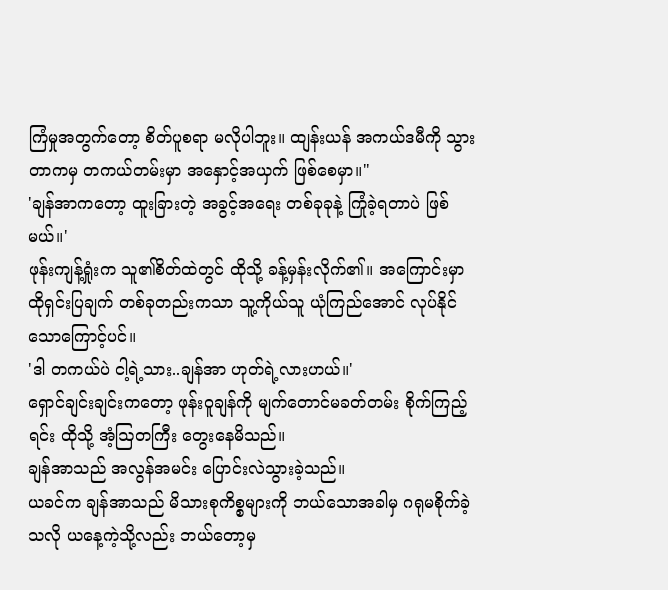ကြံမှုအတွက်တော့ စိတ်ပူစရာ မလိုပါဘူး။ ထျန်းယန် အကယ်ဒမီကို သွားတာကမှ တကယ်တမ်းမှာ အနှောင့်အယှက် ဖြစ်စေမှာ။"
'ချန်အာကတော့ ထူးခြားတဲ့ အခွင့်အရေး တစ်ခုခုနဲ့ ကြုံခဲ့ရတာပဲ ဖြစ်မယ်။'
ဖုန်းကျန့်ရှုံးက သူ၏စိတ်ထဲတွင် ထိုသို့ ခန့်မှန်းလိုက်၏။ အကြောင်းမှာ ထိုရှင်းပြချက် တစ်ခုတည်းကသာ သူ့ကိုယ်သူ ယုံကြည်အောင် လုပ်နိုင်သောကြောင့်ပင်။
'ဒါ တကယ်ပဲ ငါ့ရဲ့သား..ချန်အာ ဟုတ်ရဲ့လားဟယ်။'
ရှောင်ချင်းချင်းကတော့ ဖုန်းဝူချန်ကို မျက်တောင်မခတ်တမ်း စိုက်ကြည့်ရင်း ထိုသို့ အံ့ဩတကြီး တွေးနေမိသည်။
ချန်အာသည် အလွန်အမင်း ပြောင်းလဲသွားခဲ့သည်။
ယခင်က ချန်အာသည် မိသားစုကိစ္စများကို ဘယ်သောအခါမှ ဂရုမစိုက်ခဲ့သလို ယနေ့ကဲ့သို့လည်း ဘယ်တော့မှ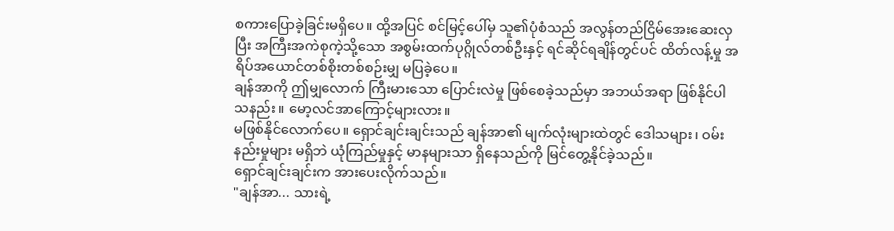စကားပြောခဲ့ခြင်းမရှိပေ။ ထို့အပြင် စင်မြင့်ပေါ်မှ သူ၏ပုံစံသည် အလွန်တည်ငြိမ်အေးဆေးလှပြီး အကြီးအကဲစုကဲ့သို့သော အစွမ်းထက်ပုဂ္ဂိုလ်တစ်ဦးနှင့် ရင်ဆိုင်ရချိန်တွင်ပင် ထိတ်လန့်မှု အရိပ်အယောင်တစ်စိုးတစ်စဉ်းမျှ မပြခဲ့ပေ။
ချန်အာကို ဤမျှလောက် ကြီးမားသော ပြောင်းလဲမှု ဖြစ်စေခဲ့သည်မှာ အဘယ်အရာ ဖြစ်နိုင်ပါသနည်း။ မော့လင်အာကြောင့်များလား။
မဖြစ်နိုင်လောက်ပေ။ ရှောင်ချင်းချင်းသည် ချန်အာ၏ မျက်လုံးများထဲတွင် ဒေါသများ၊ ဝမ်းနည်းမှုများ မရှိဘဲ ယုံကြည်မှုနှင့် မာနများသာ ရှိနေသည်ကို မြင်တွေ့နိုင်ခဲ့သည်။
ရှောင်ချင်းချင်းက အားပေးလိုက်သည်။
"ချန်အာ... သားရဲ့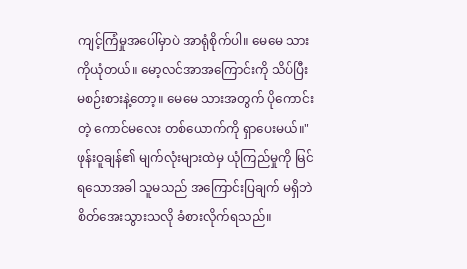ကျင့်ကြံမှုအပေါ်မှာပဲ အာရုံစိုက်ပါ။ မေမေ သားကိုယုံတယ်။ မော့လင်အာအကြောင်းကို သိပ်ပြီးမစဉ်းစားနဲ့တော့။ မေမေ သားအတွက် ပိုကောင်းတဲ့ ကောင်မလေး တစ်ယောက်ကို ရှာပေးမယ်။"
ဖုန်းဝူချန်၏ မျက်လုံးများထဲမှ ယုံကြည်မှုကို မြင်ရသောအခါ သူမသည် အကြောင်းပြချက် မရှိဘဲ စိတ်အေးသွားသလို ခံစားလိုက်ရသည်။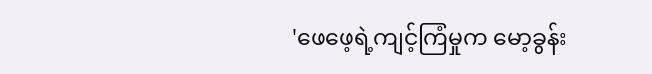'ဖေဖေ့ရဲ့ကျင့်ကြံမှုက မော့ခွန်း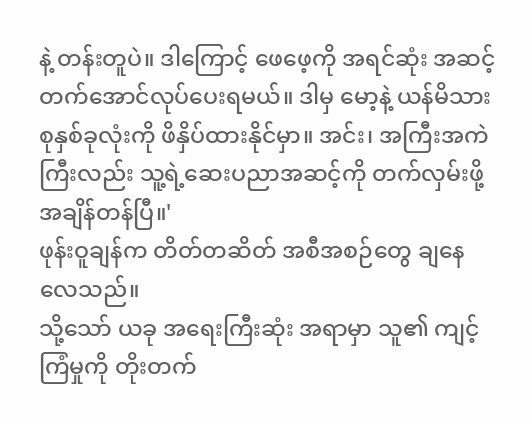နဲ့ တန်းတူပဲ။ ဒါကြောင့် ဖေဖေ့ကို အရင်ဆုံး အဆင့်တက်အောင်လုပ်ပေးရမယ်။ ဒါမှ မော့နဲ့ ယန်မိသားစုနှစ်ခုလုံးကို ဖိနှိပ်ထားနိုင်မှာ။ အင်း၊ အကြီးအကဲကြီးလည်း သူ့ရဲ့ဆေးပညာအဆင့်ကို တက်လှမ်းဖို့ အချိန်တန်ပြီ။'
ဖုန်းဝူချန်က တိတ်တဆိတ် အစီအစဉ်တွေ ချနေလေသည်။
သို့သော် ယခု အရေးကြီးဆုံး အရာမှာ သူ၏ ကျင့်ကြံမှုကို တိုးတက်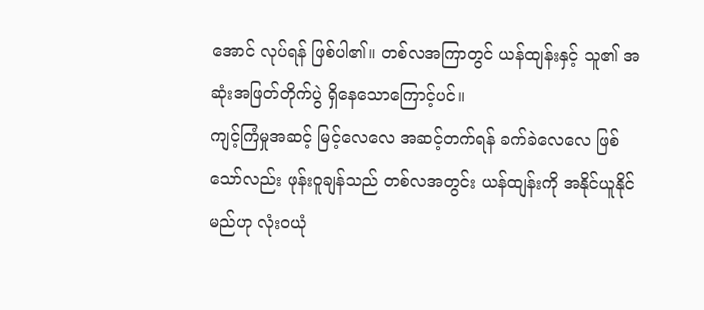အောင် လုပ်ရန် ဖြစ်ပါ၏။ တစ်လအကြာတွင် ယန်ထျန်းနှင့် သူ၏ အဆုံးအဖြတ်တိုက်ပွဲ ရှိနေသောကြောင့်ပင်။
ကျင့်ကြံမှုအဆင့် မြင့်လေလေ အဆင့်တက်ရန် ခက်ခဲလေလေ ဖြစ်သော်လည်း ဖုန်းဝူချန်သည် တစ်လအတွင်း ယန်ထျန်းကို အနိုင်ယူနိုင်မည်ဟု လုံးဝယုံ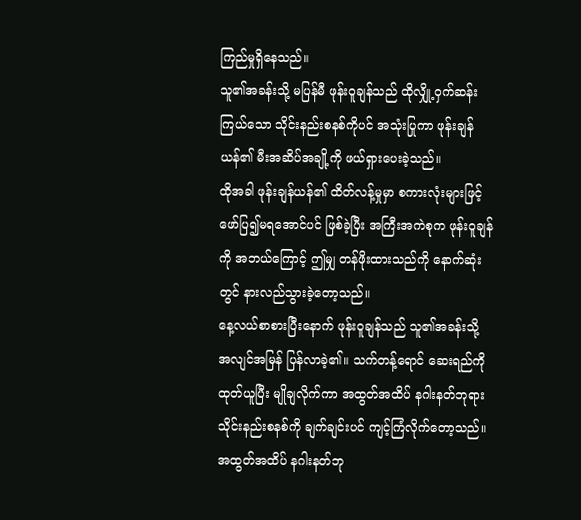ကြည်မှုရှိနေသည်။
သူ၏အခန်းသို့ မပြန်မီ ဖုန်းဝူချန်သည် ထိုလျှို့ဝှက်ဆန်းကြယ်သော သိုင်းနည်းစနစ်ကိုပင် အသုံးပြုကာ ဖုန်းချန်ယန်၏ မီးအဆိပ်အချို့ကို ဖယ်ရှားပေးခဲ့သည်။
ထိုအခါ ဖုန်းချန်ယန်၏ ထိတ်လန့်မှုမှာ စကားလုံးများဖြင့် ဖော်ပြ၍မရအောင်ပင် ဖြစ်ခဲ့ပြီး အကြီးအကဲစုက ဖုန်းဝူချန်ကို အဘယ်ကြောင့် ဤမျှ တန်ဖိုးထားသည်ကို နောက်ဆုံးတွင် နားလည်သွားခဲ့တော့သည်။
နေ့လယ်စာစားပြီးနောက် ဖုန်းဝူချန်သည် သူ၏အခန်းသို့ အလျင်အမြန် ပြန်လာခဲ့၏။ သက်တန့်ရောင် ဆေးရည်ကို ထုတ်ယူပြီး မျိုချလိုက်ကာ အထွတ်အထိပ် နဂါးနတ်ဘုရား သိုင်းနည်းစနစ်ကို ချက်ချင်းပင် ကျင့်ကြံလိုက်တော့သည်။
အထွတ်အထိပ် နဂါးနတ်ဘု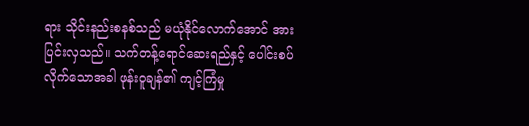ရား သိုင်းနည်းစနစ်သည် မယုံနိုင်လောက်အောင် အားပြင်းလှသည်။ သက်တန့်ရောင်ဆေးရည်နှင့် ပေါင်းစပ်လိုက်သောအခါ ဖုန်းဝူချန်၏ ကျင့်ကြံမှု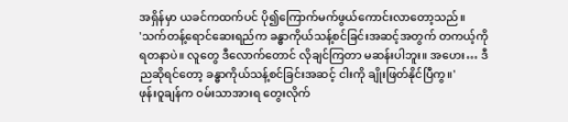အရှိန်မှာ ယခင်ကထက်ပင် ပို၍ကြောက်မက်ဖွယ်ကောင်းလာတော့သည်။
'သက်တန့်ရောင်ဆေးရည်က ခန္ဓာကိုယ်သန့်စင်ခြင်းအဆင့်အတွက် တကယ့်ကို ရတနာပဲ။ လူတွေ ဒီလောက်တောင် လိုချင်ကြတာ မဆန်းပါဘူး။ အဟေး… ဒီညဆိုရင်တော့ ခန္ဓာကိုယ်သန့်စင်ခြင်းအဆင့် ငါးကို ချိုးဖြတ်နိုင်ပြီကွ။'
ဖုန်းဝူချန်က ဝမ်းသာအားရ တွေးလိုက်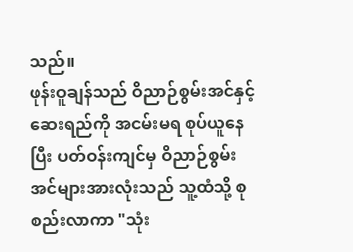သည်။
ဖုန်းဝူချန်သည် ဝိညာဉ်စွမ်းအင်နှင့် ဆေးရည်ကို အငမ်းမရ စုပ်ယူနေပြီး ပတ်ဝန်းကျင်မှ ဝိညာဉ်စွမ်းအင်များအားလုံးသည် သူ့ထံသို့ စုစည်းလာကာ "သုံး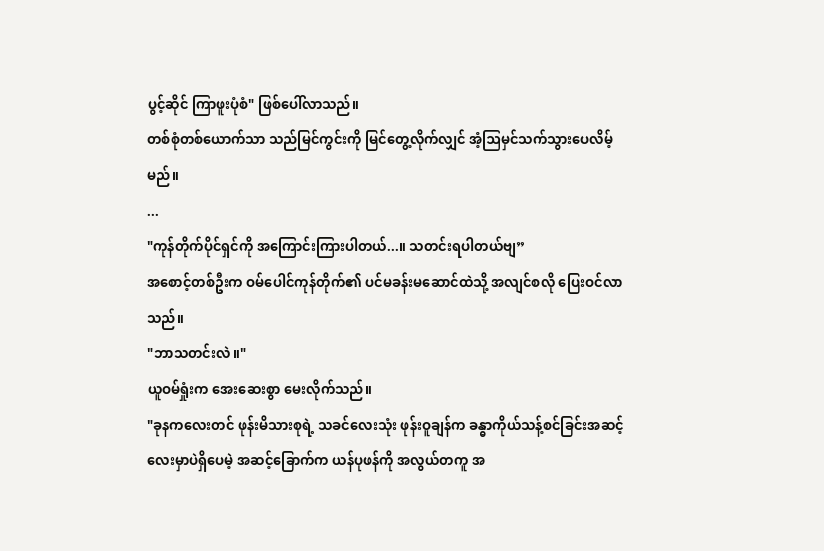ပွင့်ဆိုင် ကြာဖူးပုံစံ" ဖြစ်ပေါ်လာသည်။
တစ်စုံတစ်ယောက်သာ သည်မြင်ကွင်းကို မြင်တွေ့လိုက်လျှင် အံ့ဩမှင်သက်သွားပေလိမ့်မည်။
...
"ကုန်တိုက်ပိုင်ရှင်ကို အကြောင်းကြားပါတယ်...။ သတင်းရပါတယ်ဗျ”
အစောင့်တစ်ဦးက ဝမ်ပေါင်ကုန်တိုက်၏ ပင်မခန်းမဆောင်ထဲသို့ အလျင်စလို ပြေးဝင်လာသည်။
"ဘာသတင်းလဲ။"
ယူဝမ်ရှုံးက အေးဆေးစွာ မေးလိုက်သည်။
"ခုနကလေးတင် ဖုန်းမိသားစုရဲ့ သခင်လေးသုံး ဖုန်းဝူချန်က ခန္ဓာကိုယ်သန့်စင်ခြင်းအဆင့် လေးမှာပဲရှိပေမဲ့ အဆင့်ခြောက်က ယန်ပုဖန်ကို အလွယ်တကူ အ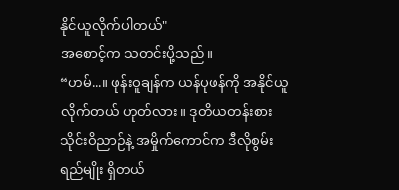နိုင်ယူလိုက်ပါတယ်"
အစောင့်က သတင်းပို့သည်။
“ဟမ်...။ ဖုန်းဝူချန်က ယန်ပုဖန်ကို အနိုင်ယူလိုက်တယ် ဟုတ်လား။ ဒုတိယတန်းစား သိုင်းဝိညာဉ်နဲ့ အမှိုက်ကောင်က ဒီလိုစွမ်းရည်မျိုး ရှိတယ်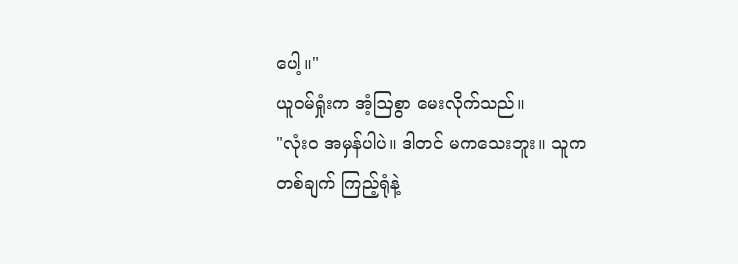ပေါ့။"
ယူဝမ်ရှုံးက အံ့ဩစွာ မေးလိုက်သည်။
"လုံးဝ အမှန်ပါပဲ။ ဒါတင် မကသေးဘူး။ သူက တစ်ချက် ကြည့်ရုံနဲ့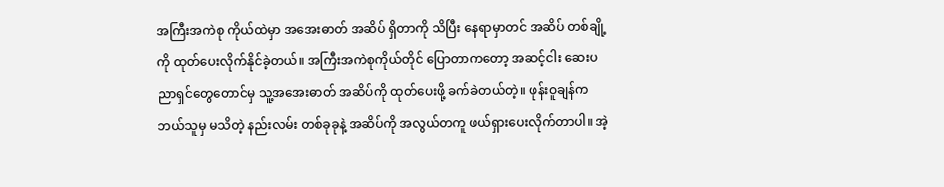အကြီးအကဲစု ကိုယ်ထဲမှာ အအေးဓာတ် အဆိပ် ရှိတာကို သိပြီး နေရာမှာတင် အဆိပ် တစ်ချို့ကို ထုတ်ပေးလိုက်နိုင်ခဲ့တယ်။ အကြီးအကဲစုကိုယ်တိုင် ပြောတာကတော့ အဆင့်ငါး ဆေးပညာရှင်တွေတောင်မှ သူ့အအေးဓာတ် အဆိပ်ကို ထုတ်ပေးဖို့ ခက်ခဲတယ်တဲ့။ ဖုန်းဝူချန်က ဘယ်သူမှ မသိတဲ့ နည်းလမ်း တစ်ခုခုနဲ့ အဆိပ်ကို အလွယ်တကူ ဖယ်ရှားပေးလိုက်တာပါ။ အဲ့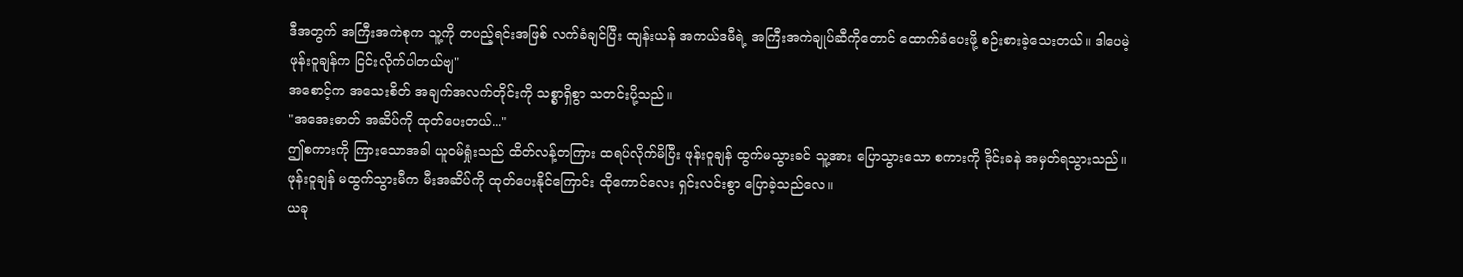ဒီအတွက် အကြီးအကဲစုက သူ့ကို တပည့်ရင်းအဖြစ် လက်ခံချင်ပြီး ထျန်းယန် အကယ်ဒမီရဲ့ အကြီးအကဲချုပ်ဆီကိုတောင် ထောက်ခံပေးဖို့ စဉ်းစားခဲ့သေးတယ်။ ဒါပေမဲ့ ဖုန်းဝူချန်က ငြင်းလိုက်ပါတယ်ဗျ"
အစောင့်က အသေးစိတ် အချက်အလက်တိုင်းကို သစ္စာရှိစွာ သတင်းပို့သည်။
"အအေးဓာတ် အဆိပ်ကို ထုတ်ပေးတယ်..."
ဤစကားကို ကြားသောအခါ ယူဝမ်ရှုံးသည် ထိတ်လန့်တကြား ထရပ်လိုက်မိပြီး ဖုန်းဝူချန် ထွက်မသွားခင် သူ့အား ပြောသွားသော စကားကို ဒိုင်းခနဲ အမှတ်ရသွားသည်။
ဖုန်းဝူချန် မထွက်သွားမီက မီးအဆိပ်ကို ထုတ်ပေးနိုင်ကြောင်း ထိုကောင်လေး ရှင်းလင်းစွာ ပြောခဲ့သည်လေ။
ယခု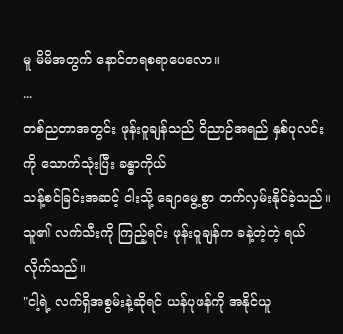မူ မိမိအတွက် နောင်တရစရာပေလော။
...
တစ်ညတာအတွင်း ဖုန်းဝူချန်သည် ဝိညာဉ်အရည် နှစ်ပုလင်းကို သောက်သုံးပြီး ခန္ဓာကိုယ်
သန့်စင်ခြင်းအဆင့် ငါးသို့ ချောမွေ့စွာ တက်လှမ်းနိုင်ခဲ့သည်။
သူ၏ လက်သီးကို ကြည့်ရင်း ဖုန်းဝူချန်က ခနဲ့တဲ့တဲ့ ရယ်လိုက်သည်။
"ငါ့ရဲ့ လက်ရှိအစွမ်းနဲ့ဆိုရင် ယန်ပုဖန်ကို အနိုင်ယူ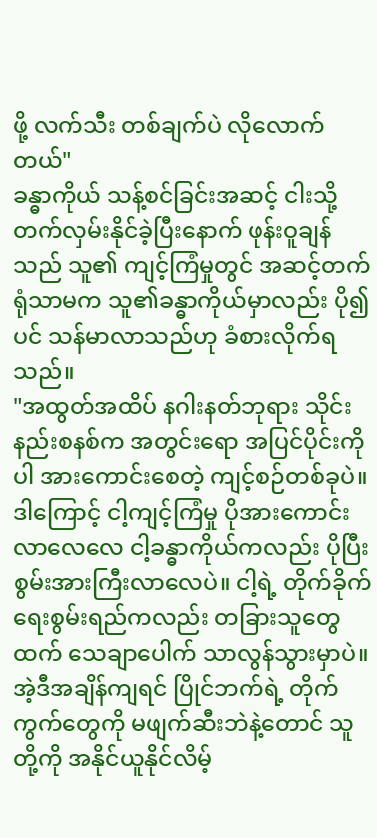ဖို့ လက်သီး တစ်ချက်ပဲ လိုလောက်တယ်"
ခန္ဓာကိုယ် သန့်စင်ခြင်းအဆင့် ငါးသို့ တက်လှမ်းနိုင်ခဲ့ပြီးနောက် ဖုန်းဝူချန်သည် သူ၏ ကျင့်ကြံမှုတွင် အဆင့်တက်ရုံသာမက သူ၏ခန္ဓာကိုယ်မှာလည်း ပို၍ပင် သန်မာလာသည်ဟု ခံစားလိုက်ရသည်။
"အထွတ်အထိပ် နဂါးနတ်ဘုရား သိုင်းနည်းစနစ်က အတွင်းရော အပြင်ပိုင်းကိုပါ အားကောင်းစေတဲ့ ကျင့်စဉ်တစ်ခုပဲ။ ဒါကြောင့် ငါ့ကျင့်ကြံမှု ပိုအားကောင်းလာလေလေ ငါ့ခန္ဓာကိုယ်ကလည်း ပိုပြီးစွမ်းအားကြီးလာလေပဲ။ ငါ့ရဲ့ တိုက်ခိုက်ရေးစွမ်းရည်ကလည်း တခြားသူတွေထက် သေချာပေါက် သာလွန်သွားမှာပဲ။ အဲ့ဒီအချိန်ကျရင် ပြိုင်ဘက်ရဲ့ တိုက်ကွက်တွေကို မဖျက်ဆီးဘဲနဲ့တောင် သူတို့ကို အနိုင်ယူနိုင်လိမ့်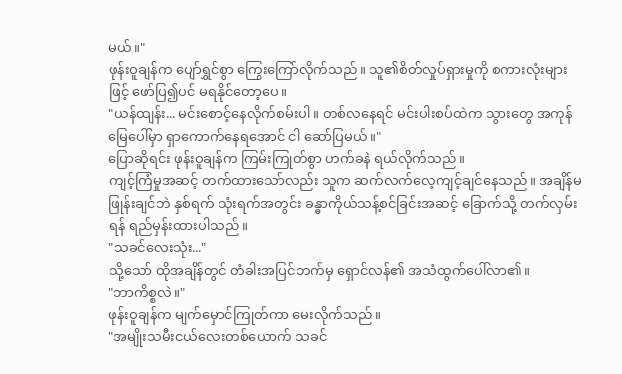မယ်။"
ဖုန်းဝူချန်က ပျော်ရွှင်စွာ ကြွေးကြော်လိုက်သည်။ သူ၏စိတ်လှုပ်ရှားမှုကို စကားလုံးများဖြင့် ဖော်ပြ၍ပင် မရနိုင်တော့ပေ။
"ယန်ထျန်း... မင်းစောင့်နေလိုက်စမ်းပါ။ တစ်လနေရင် မင်းပါးစပ်ထဲက သွားတွေ အကုန်မြေပေါ်မှာ ရှာကောက်နေရအောင် ငါ ဆော်ပြမယ်။"
ပြောဆိုရင်း ဖုန်းဝူချန်က ကြမ်းကြုတ်စွာ ဟက်ခနဲ ရယ်လိုက်သည်။
ကျင့်ကြံမှုအဆင့် တက်ထားသော်လည်း သူက ဆက်လက်လေ့ကျင့်ချင်နေသည်။ အချိန်မဖြုန်းချင်ဘဲ နှစ်ရက် သုံးရက်အတွင်း ခန္ဓာကိုယ်သန့်စင်ခြင်းအဆင့် ခြောက်သို့ တက်လှမ်းရန် ရည်မှန်းထားပါသည်။
"သခင်လေးသုံး..."
သို့သော် ထိုအချိန်တွင် တံခါးအပြင်ဘက်မှ ရှောင်လန်၏ အသံထွက်ပေါ်လာ၏။
"ဘာကိစ္စလဲ။"
ဖုန်းဝူချန်က မျက်မှောင်ကြုတ်ကာ မေးလိုက်သည်။
"အမျိုးသမီးငယ်လေးတစ်ယောက် သခင်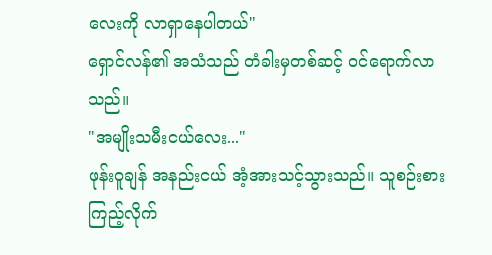လေးကို လာရှာနေပါတယ်"
ရှောင်လန်၏ အသံသည် တံခါးမှတစ်ဆင့် ဝင်ရောက်လာသည်။
"အမျိုးသမီးငယ်လေး..."
ဖုန်းဝူချန် အနည်းငယ် အံ့အားသင့်သွားသည်။ သူစဉ်းစားကြည့်လိုက်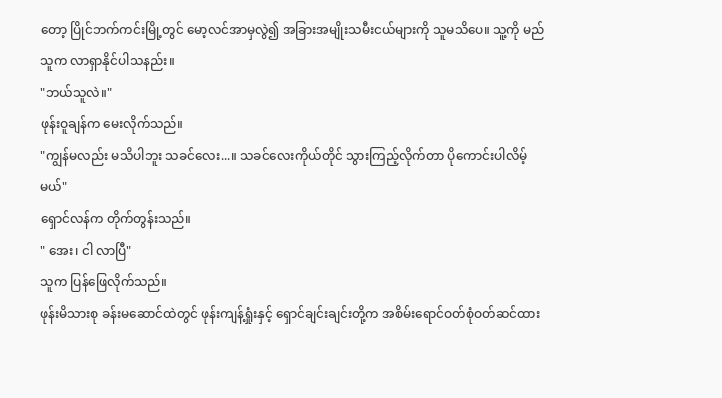တော့ ပြိုင်ဘက်ကင်းမြို့တွင် မော့လင်အာမှလွဲ၍ အခြားအမျိုးသမီးငယ်များကို သူမသိပေ။ သူ့ကို မည်သူက လာရှာနိုင်ပါသနည်း။
"ဘယ်သူလဲ။"
ဖုန်းဝူချန်က မေးလိုက်သည်။
"ကျွန်မလည်း မသိပါဘူး သခင်လေး...။ သခင်လေးကိုယ်တိုင် သွားကြည့်လိုက်တာ ပိုကောင်းပါလိမ့်မယ်"
ရှောင်လန်က တိုက်တွန်းသည်။
" အေး၊ ငါ လာပြီ"
သူက ပြန်ဖြေလိုက်သည်။
ဖုန်းမိသားစု ခန်းမဆောင်ထဲတွင် ဖုန်းကျန့်ရှုံးနှင့် ရှောင်ချင်းချင်းတို့က အစိမ်းရောင်ဝတ်စုံဝတ်ဆင်ထား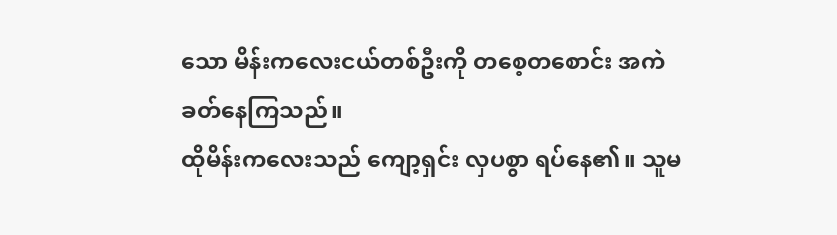သော မိန်းကလေးငယ်တစ်ဦးကို တစေ့တစောင်း အကဲခတ်နေကြသည်။
ထိုမိန်းကလေးသည် ကျော့ရှင်း လှပစွာ ရပ်နေ၏။ သူမ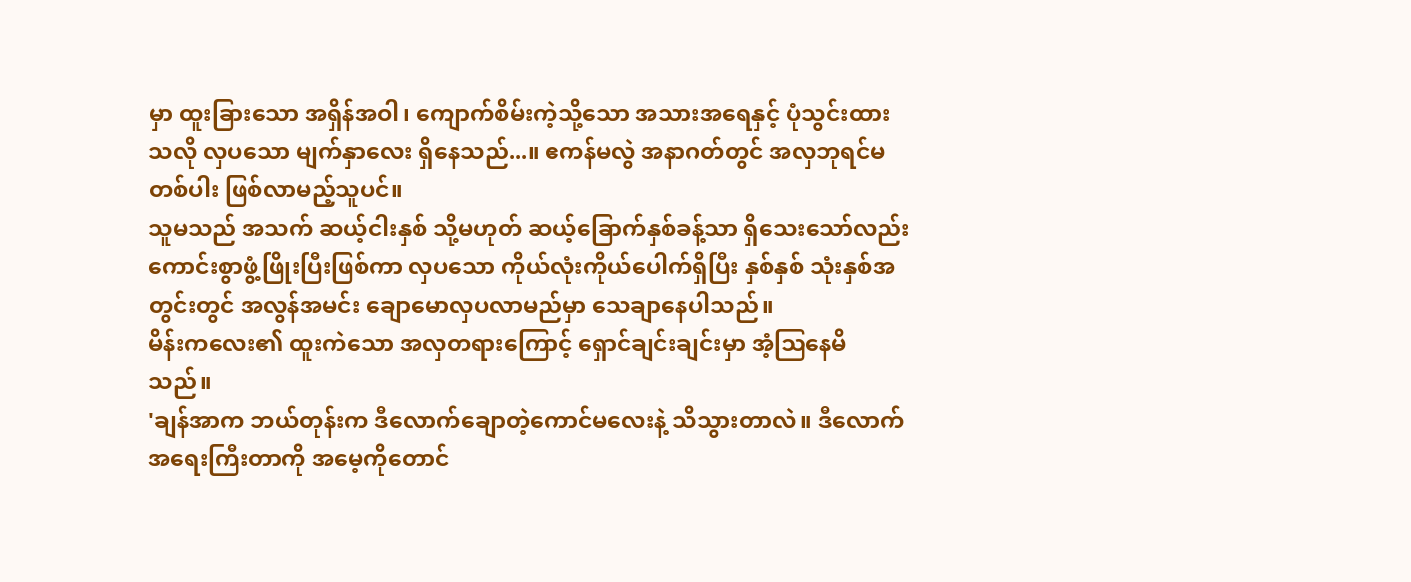မှာ ထူးခြားသော အရှိန်အဝါ၊ ကျောက်စိမ်းကဲ့သို့သော အသားအရေနှင့် ပုံသွင်းထားသလို လှပသော မျက်နှာလေး ရှိနေသည်...။ ဧကန်မလွဲ အနာဂတ်တွင် အလှဘုရင်မတစ်ပါး ဖြစ်လာမည့်သူပင်။
သူမသည် အသက် ဆယ့်ငါးနှစ် သို့မဟုတ် ဆယ့်ခြောက်နှစ်ခန့်သာ ရှိသေးသော်လည်း ကောင်းစွာဖွံ့ဖြိုးပြီးဖြစ်ကာ လှပသော ကိုယ်လုံးကိုယ်ပေါက်ရှိပြီး နှစ်နှစ် သုံးနှစ်အတွင်းတွင် အလွန်အမင်း ချောမောလှပလာမည်မှာ သေချာနေပါသည်။
မိန်းကလေး၏ ထူးကဲသော အလှတရားကြောင့် ရှောင်ချင်းချင်းမှာ အံ့ဩနေမိသည်။
'ချန်အာက ဘယ်တုန်းက ဒီလောက်ချောတဲ့ကောင်မလေးနဲ့ သိသွားတာလဲ။ ဒီလောက်အရေးကြီးတာကို အမေ့ကိုတောင်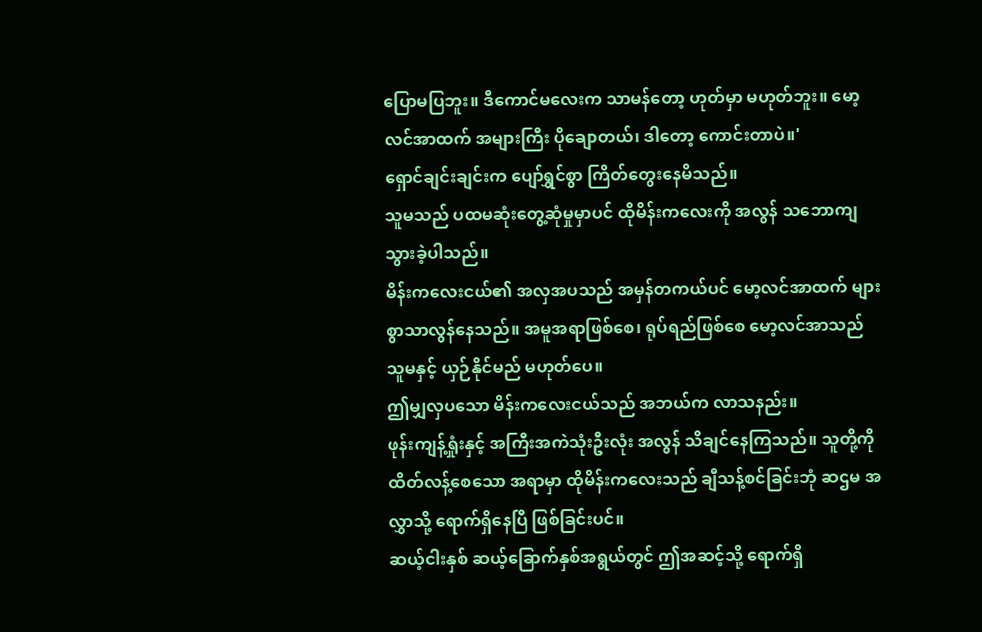ပြောမပြဘူး။ ဒီကောင်မလေးက သာမန်တော့ ဟုတ်မှာ မဟုတ်ဘူး။ မော့လင်အာထက် အများကြီး ပိုချောတယ်၊ ဒါတော့ ကောင်းတာပဲ။'
ရှောင်ချင်းချင်းက ပျော်ရွှင်စွာ ကြိတ်တွေးနေမိသည်။
သူမသည် ပထမဆုံးတွေ့ဆုံမှုမှာပင် ထိုမိန်းကလေးကို အလွန် သဘောကျသွားခဲ့ပါသည်။
မိန်းကလေးငယ်၏ အလှအပသည် အမှန်တကယ်ပင် မော့လင်အာထက် များစွာသာလွန်နေသည်။ အမူအရာဖြစ်စေ၊ ရုပ်ရည်ဖြစ်စေ မော့လင်အာသည် သူမနှင့် ယှဉ်နိုင်မည် မဟုတ်ပေ။
ဤမျှလှပသော မိန်းကလေးငယ်သည် အဘယ်က လာသနည်း။
ဖုန်းကျန့်ရှုံးနှင့် အကြီးအကဲသုံးဦးလုံး အလွန် သိချင်နေကြသည်။ သူတို့ကို ထိတ်လန့်စေသော အရာမှာ ထိုမိန်းကလေးသည် ချီသန့်စင်ခြင်းဘုံ ဆဌမ အလွှာသို့ ရောက်ရှိနေပြီ ဖြစ်ခြင်းပင်။
ဆယ့်ငါးနှစ် ဆယ့်ခြောက်နှစ်အရွယ်တွင် ဤအဆင့်သို့ ရောက်ရှိ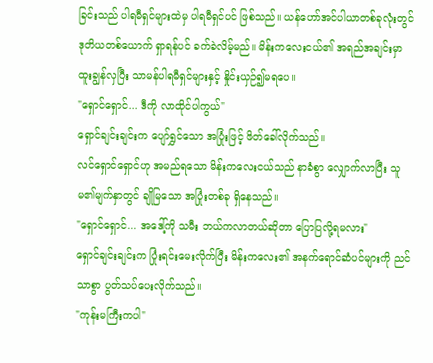ခြင်းသည် ပါရမီရှင်များထဲမှ ပါရမီရှင်ပင် ဖြစ်သည်။ ယန်ဟော်အင်ပါယာတစ်ခုလုံးတွင် ဒုတိယတစ်ယောက် ရှာရန်ပင် ခက်ခဲလိမ့်မည်။ မိန်းကလေးငယ်၏ အရည်အချင်းမှာ ထူးချွန်လှပြီး သာမန်ပါရမီရှင်များနှင့် နှိုင်းယှဉ်၍မရပေ။
"ရှောင်ရှောင်... ဒီကို လာထိုင်ပါကွယ်"
ရှောင်ချင်းချင်းက ပျော်ရွှင်သော အပြုံးဖြင့် ဖိတ်ခေါ်လိုက်သည်။
လင်ရှောင်ရှောင်ဟု အမည်ရသော မိန်းကလေးငယ်သည် နာခံစွာ လျှောက်လာပြီး သူမ၏မျက်နှာတွင် ချိုမြသော အပြုံးတစ်ခု ရှိနေသည်။
"ရှောင်ရှောင်... အဒေါ့်ကို သမီး ဘယ်ကလာတယ်ဆိုတာ ပြောပြလို့ရမလား"
ရှောင်ချင်းချင်းက ပြုံးရင်းမေးလိုက်ပြီး မိန်းကလေး၏ အနက်ရောင်ဆံပင်များကို ညင်သာစွာ ပွတ်သပ်ပေးလိုက်သည်။
"ကုန်းမကြီးကပါ"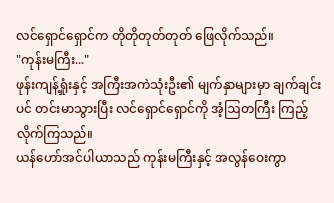လင်ရှောင်ရှောင်က တိုတိုတုတ်တုတ် ဖြေလိုက်သည်။
"ကုန်းမကြီး..."
ဖုန်းကျန့်ရှုံးနှင့် အကြီးအကဲသုံးဦး၏ မျက်နှာများမှာ ချက်ချင်းပင် တင်းမာသွားပြီး လင်ရှောင်ရှောင်ကို အံ့ဩတကြီး ကြည့်လိုက်ကြသည်။
ယန်ဟော်အင်ပါယာသည် ကုန်းမကြီးနှင့် အလွန်ဝေးကွာ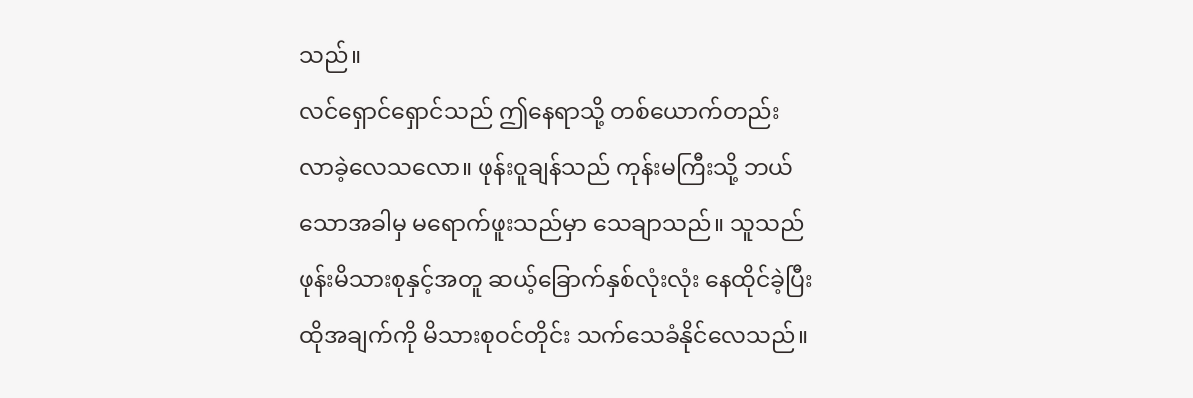သည်။
လင်ရှောင်ရှောင်သည် ဤနေရာသို့ တစ်ယောက်တည်း လာခဲ့လေသလော။ ဖုန်းဝူချန်သည် ကုန်းမကြီးသို့ ဘယ်သောအခါမှ မရောက်ဖူးသည်မှာ သေချာသည်။ သူသည် ဖုန်းမိသားစုနှင့်အတူ ဆယ့်ခြောက်နှစ်လုံးလုံး နေထိုင်ခဲ့ပြီး ထိုအချက်ကို မိသားစုဝင်တိုင်း သက်သေခံနိုင်လေသည်။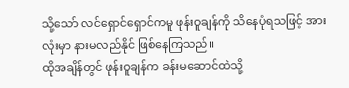သို့သော် လင်ရှောင်ရှောင်ကမူ ဖုန်းဝူချန်ကို သိနေပုံရသဖြင့် အားလုံးမှာ နားမလည်နိုင် ဖြစ်နေကြသည်။
ထိုအချိန်တွင် ဖုန်းဝူချန်က ခန်းမဆောင်ထဲသို့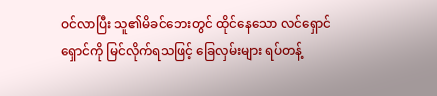ဝင်လာပြီး သူ၏မိခင်ဘေးတွင် ထိုင်နေသော လင်ရှောင်ရှောင်ကို မြင်လိုက်ရသဖြင့် ခြေလှမ်းများ ရပ်တန့်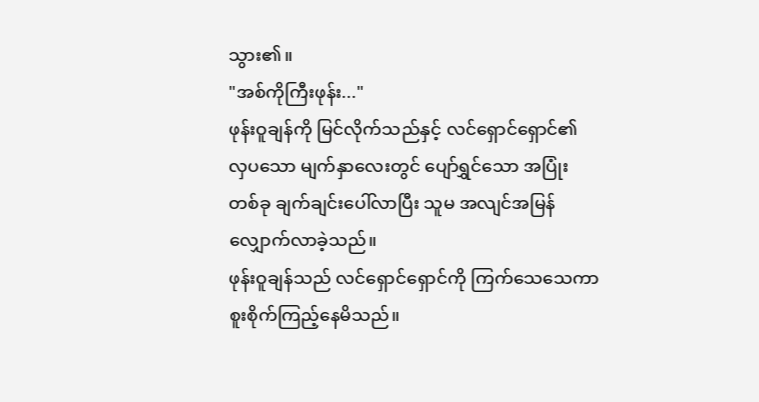သွား၏။
"အစ်ကိုကြီးဖုန်း..."
ဖုန်းဝူချန်ကို မြင်လိုက်သည်နှင့် လင်ရှောင်ရှောင်၏ လှပသော မျက်နှာလေးတွင် ပျော်ရွှင်သော အပြုံးတစ်ခု ချက်ချင်းပေါ်လာပြီး သူမ အလျင်အမြန် လျှောက်လာခဲ့သည်။
ဖုန်းဝူချန်သည် လင်ရှောင်ရှောင်ကို ကြက်သေသေကာ စူးစိုက်ကြည့်နေမိသည်။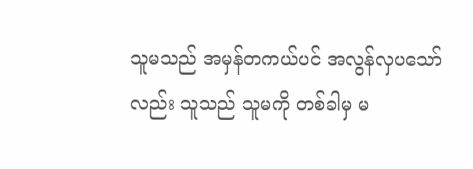သူမသည် အမှန်တကယ်ပင် အလွန်လှပသော်လည်း သူသည် သူမကို တစ်ခါမှ မ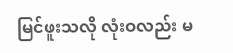မြင်ဖူးသလို လုံးဝလည်း မ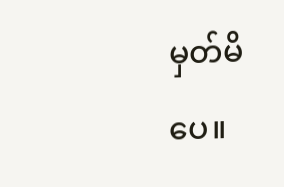မှတ်မိပေ။